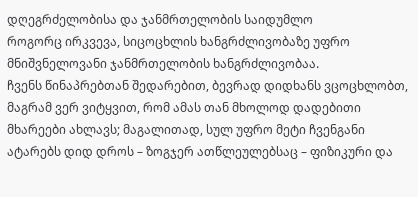დღეგრძელობისა და ჯანმრთელობის საიდუმლო
როგორც ირკვევა, სიცოცხლის ხანგრძლივობაზე უფრო მნიშვნელოვანი ჯანმრთელობის ხანგრძლივობაა.
ჩვენს წინაპრებთან შედარებით, ბევრად დიდხანს ვცოცხლობთ, მაგრამ ვერ ვიტყვით, რომ ამას თან მხოლოდ დადებითი მხარეები ახლავს; მაგალითად, სულ უფრო მეტი ჩვენგანი ატარებს დიდ დროს – ზოგჯერ ათწლეულებსაც – ფიზიკური და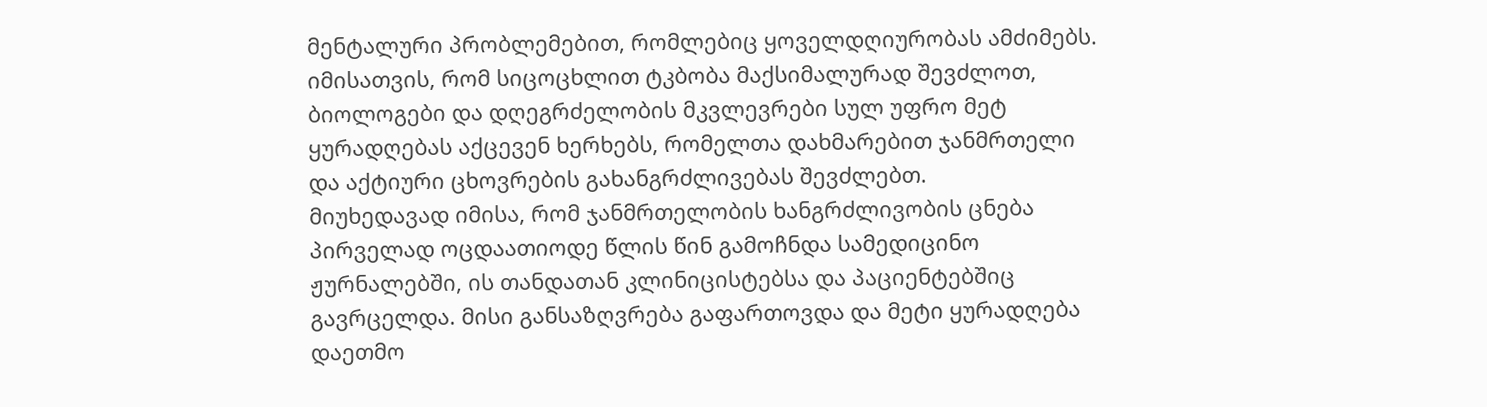მენტალური პრობლემებით, რომლებიც ყოველდღიურობას ამძიმებს. იმისათვის, რომ სიცოცხლით ტკბობა მაქსიმალურად შევძლოთ, ბიოლოგები და დღეგრძელობის მკვლევრები სულ უფრო მეტ ყურადღებას აქცევენ ხერხებს, რომელთა დახმარებით ჯანმრთელი და აქტიური ცხოვრების გახანგრძლივებას შევძლებთ.
მიუხედავად იმისა, რომ ჯანმრთელობის ხანგრძლივობის ცნება პირველად ოცდაათიოდე წლის წინ გამოჩნდა სამედიცინო ჟურნალებში, ის თანდათან კლინიცისტებსა და პაციენტებშიც გავრცელდა. მისი განსაზღვრება გაფართოვდა და მეტი ყურადღება დაეთმო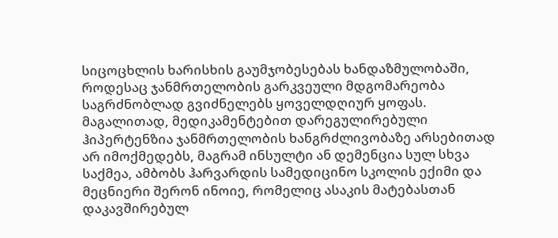სიცოცხლის ხარისხის გაუმჯობესებას ხანდაზმულობაში, როდესაც ჯანმრთელობის გარკვეული მდგომარეობა საგრძნობლად გვიძნელებს ყოველდღიურ ყოფას. მაგალითად, მედიკამენტებით დარეგულირებული ჰიპერტენზია ჯანმრთელობის ხანგრძლივობაზე არსებითად არ იმოქმედებს, მაგრამ ინსულტი ან დემენცია სულ სხვა საქმეა, ამბობს ჰარვარდის სამედიცინო სკოლის ექიმი და მეცნიერი შერონ ინოიე, რომელიც ასაკის მატებასთან დაკავშირებულ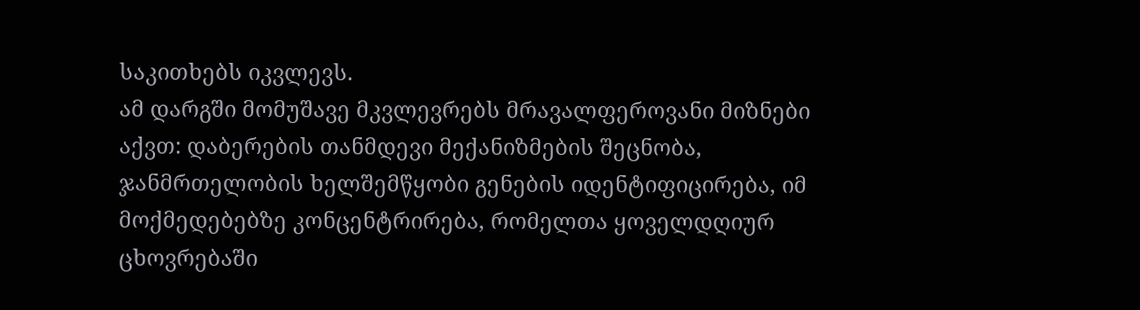საკითხებს იკვლევს.
ამ დარგში მომუშავე მკვლევრებს მრავალფეროვანი მიზნები აქვთ: დაბერების თანმდევი მექანიზმების შეცნობა, ჯანმრთელობის ხელშემწყობი გენების იდენტიფიცირება, იმ მოქმედებებზე კონცენტრირება, რომელთა ყოველდღიურ ცხოვრებაში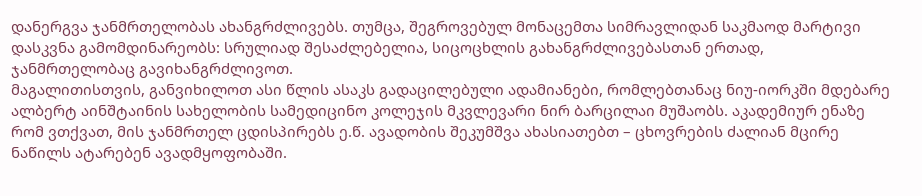დანერგვა ჯანმრთელობას ახანგრძლივებს. თუმცა, შეგროვებულ მონაცემთა სიმრავლიდან საკმაოდ მარტივი დასკვნა გამომდინარეობს: სრულიად შესაძლებელია, სიცოცხლის გახანგრძლივებასთან ერთად, ჯანმრთელობაც გავიხანგრძლივოთ.
მაგალითისთვის, განვიხილოთ ასი წლის ასაკს გადაცილებული ადამიანები, რომლებთანაც ნიუ-იორკში მდებარე ალბერტ აინშტაინის სახელობის სამედიცინო კოლეჯის მკვლევარი ნირ ბარცილაი მუშაობს. აკადემიურ ენაზე რომ ვთქვათ, მის ჯანმრთელ ცდისპირებს ე.წ. ავადობის შეკუმშვა ახასიათებთ – ცხოვრების ძალიან მცირე ნაწილს ატარებენ ავადმყოფობაში.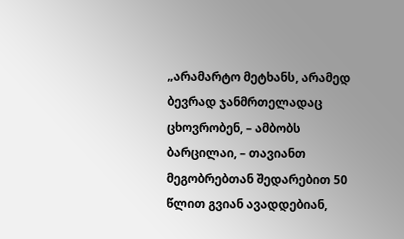„არამარტო მეტხანს, არამედ ბევრად ჯანმრთელადაც ცხოვრობენ, – ამბობს ბარცილაი, – თავიანთ მეგობრებთან შედარებით 50 წლით გვიან ავადდებიან,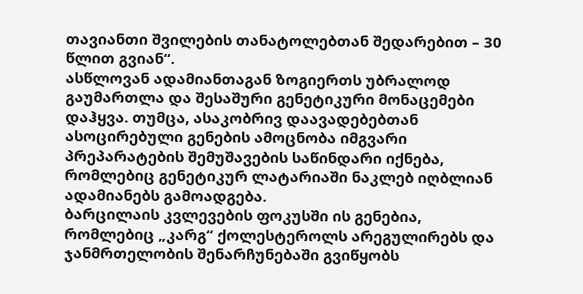თავიანთი შვილების თანატოლებთან შედარებით – 30 წლით გვიან“.
ასწლოვან ადამიანთაგან ზოგიერთს უბრალოდ გაუმართლა და შესაშური გენეტიკური მონაცემები დაჰყვა. თუმცა, ასაკობრივ დაავადებებთან ასოცირებული გენების ამოცნობა იმგვარი პრეპარატების შემუშავების საწინდარი იქნება, რომლებიც გენეტიკურ ლატარიაში ნაკლებ იღბლიან ადამიანებს გამოადგება.
ბარცილაის კვლევების ფოკუსში ის გენებია, რომლებიც „კარგ“ ქოლესტეროლს არეგულირებს და ჯანმრთელობის შენარჩუნებაში გვიწყობს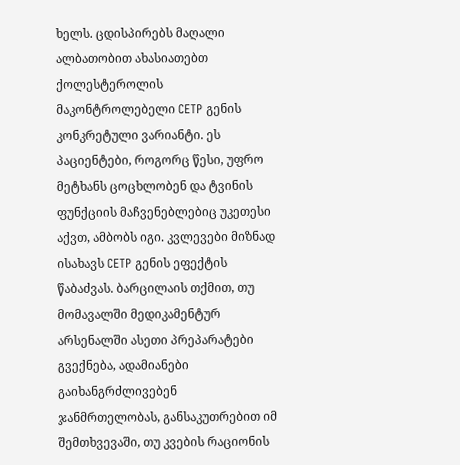ხელს. ცდისპირებს მაღალი ალბათობით ახასიათებთ ქოლესტეროლის მაკონტროლებელი CETP გენის კონკრეტული ვარიანტი. ეს პაციენტები, როგორც წესი, უფრო მეტხანს ცოცხლობენ და ტვინის ფუნქციის მაჩვენებლებიც უკეთესი აქვთ, ამბობს იგი. კვლევები მიზნად ისახავს CETP გენის ეფექტის წაბაძვას. ბარცილაის თქმით, თუ მომავალში მედიკამენტურ არსენალში ასეთი პრეპარატები გვექნება, ადამიანები გაიხანგრძლივებენ ჯანმრთელობას, განსაკუთრებით იმ შემთხვევაში, თუ კვების რაციონის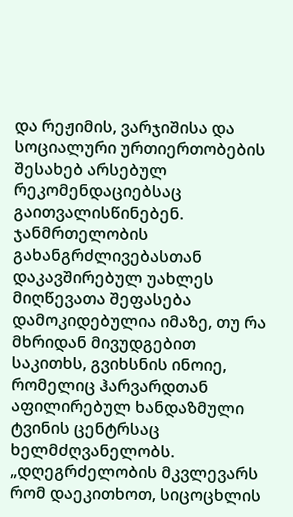და რეჟიმის, ვარჯიშისა და სოციალური ურთიერთობების შესახებ არსებულ რეკომენდაციებსაც გაითვალისწინებენ.
ჯანმრთელობის გახანგრძლივებასთან დაკავშირებულ უახლეს მიღწევათა შეფასება დამოკიდებულია იმაზე, თუ რა მხრიდან მივუდგებით საკითხს, გვიხსნის ინოიე, რომელიც ჰარვარდთან აფილირებულ ხანდაზმული ტვინის ცენტრსაც ხელმძღვანელობს. „დღეგრძელობის მკვლევარს რომ დაეკითხოთ, სიცოცხლის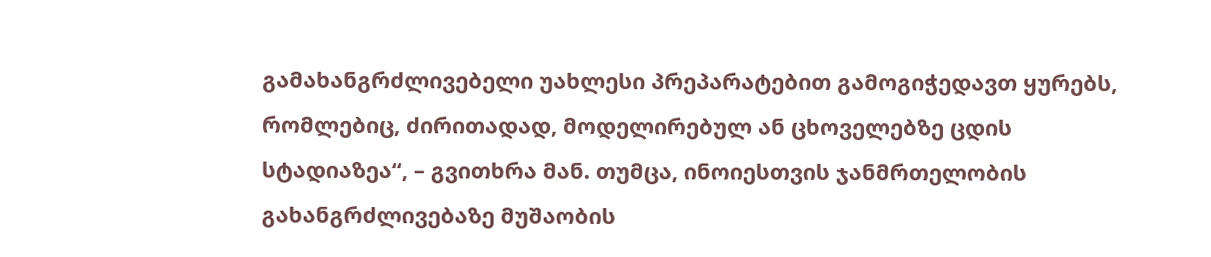გამახანგრძლივებელი უახლესი პრეპარატებით გამოგიჭედავთ ყურებს, რომლებიც, ძირითადად, მოდელირებულ ან ცხოველებზე ცდის სტადიაზეა“, – გვითხრა მან. თუმცა, ინოიესთვის ჯანმრთელობის გახანგრძლივებაზე მუშაობის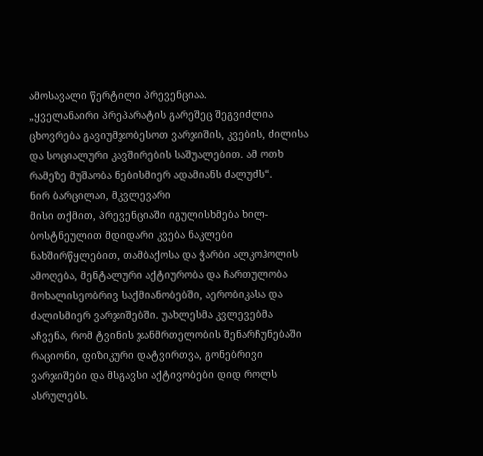ამოსავალი წერტილი პრევენციაა.
„ყველანაირი პრეპარატის გარეშეც შეგვიძლია ცხოვრება გავიუმჯობესოთ ვარჯიშის, კვების, ძილისა და სოციალური კავშირების საშუალებით. ამ ოთხ რამეზე მუშაობა ნებისმიერ ადამიანს ძალუძს“.
ნირ ბარცილაი, მკვლევარი
მისი თქმით, პრევენციაში იგულისხმება ხილ-ბოსტნეულით მდიდარი კვება ნაკლები ნახშირწყლებით, თამბაქოსა და ჭარბი ალკოჰოლის ამოღება, მენტალური აქტიურობა და ჩართულობა მოხალისეობრივ საქმიანობებში, აერობიკასა და ძალისმიერ ვარჯიშებში. უახლესმა კვლევებმა აჩვენა, რომ ტვინის ჯანმრთელობის შენარჩუნებაში რაციონი, ფიზიკური დატვირთვა, გონებრივი ვარჯიშები და მსგავსი აქტივობები დიდ როლს ასრულებს.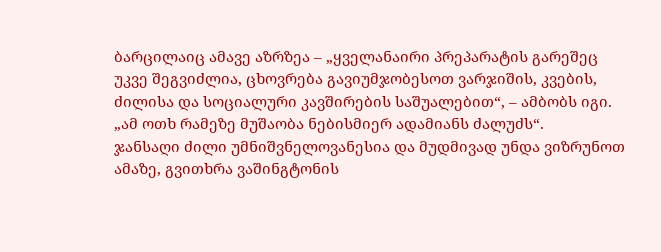ბარცილაიც ამავე აზრზეა – „ყველანაირი პრეპარატის გარეშეც უკვე შეგვიძლია, ცხოვრება გავიუმჯობესოთ ვარჯიშის, კვების, ძილისა და სოციალური კავშირების საშუალებით“, – ამბობს იგი. „ამ ოთხ რამეზე მუშაობა ნებისმიერ ადამიანს ძალუძს“.
ჯანსაღი ძილი უმნიშვნელოვანესია და მუდმივად უნდა ვიზრუნოთ ამაზე, გვითხრა ვაშინგტონის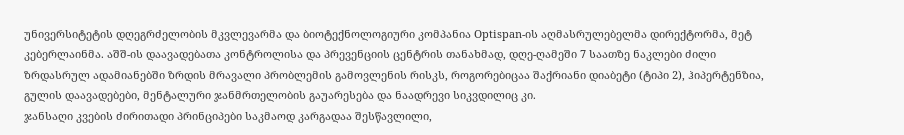უნივერსიტეტის დღეგრძელობის მკვლევარმა და ბიოტექნოლოგიური კომპანია Optispan-ის აღმასრულებელმა დირექტორმა, მეტ კებერლაინმა. აშშ-ის დაავადებათა კონტროლისა და პრევენციის ცენტრის თანახმად, დღე-ღამეში 7 საათზე ნაკლები ძილი ზრდასრულ ადამიანებში ზრდის მრავალი პრობლემის გამოვლენის რისკს, როგორებიცაა შაქრიანი დიაბეტი (ტიპი 2), ჰიპერტენზია, გულის დაავადებები, მენტალური ჯანმრთელობის გაუარესება და ნაადრევი სიკვდილიც კი.
ჯანსაღი კვების ძირითადი პრინციპები საკმაოდ კარგადაა შესწავლილი,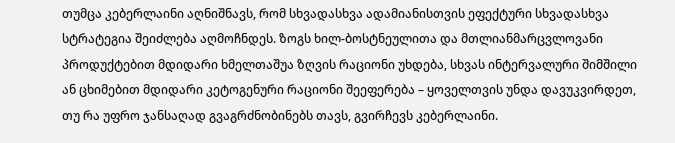თუმცა კებერლაინი აღნიშნავს, რომ სხვადასხვა ადამიანისთვის ეფექტური სხვადასხვა სტრატეგია შეიძლება აღმოჩნდეს. ზოგს ხილ-ბოსტნეულითა და მთლიანმარცვლოვანი პროდუქტებით მდიდარი ხმელთაშუა ზღვის რაციონი უხდება, სხვას ინტერვალური შიმშილი ან ცხიმებით მდიდარი კეტოგენური რაციონი შეეფერება – ყოველთვის უნდა დავუკვირდეთ, თუ რა უფრო ჯანსაღად გვაგრძნობინებს თავს, გვირჩევს კებერლაინი.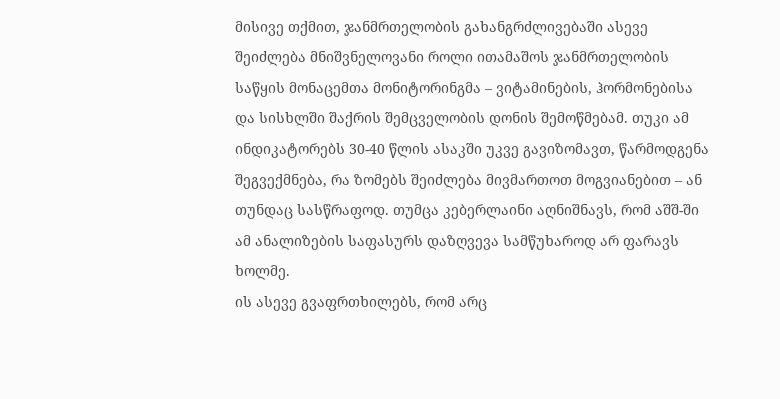მისივე თქმით, ჯანმრთელობის გახანგრძლივებაში ასევე შეიძლება მნიშვნელოვანი როლი ითამაშოს ჯანმრთელობის საწყის მონაცემთა მონიტორინგმა – ვიტამინების, ჰორმონებისა და სისხლში შაქრის შემცველობის დონის შემოწმებამ. თუკი ამ ინდიკატორებს 30-40 წლის ასაკში უკვე გავიზომავთ, წარმოდგენა შეგვექმნება, რა ზომებს შეიძლება მივმართოთ მოგვიანებით – ან თუნდაც სასწრაფოდ. თუმცა კებერლაინი აღნიშნავს, რომ აშშ-ში ამ ანალიზების საფასურს დაზღვევა სამწუხაროდ არ ფარავს ხოლმე.
ის ასევე გვაფრთხილებს, რომ არც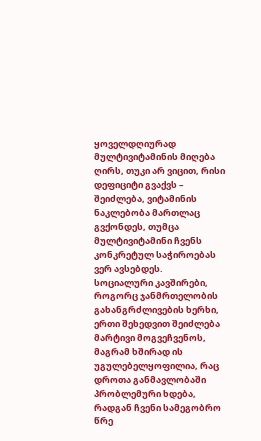ყოველდღიურად მულტივიტამინის მიღება ღირს, თუკი არ ვიცით, რისი დეფიციტი გვაქვს – შეიძლება, ვიტამინის ნაკლებობა მართლაც გვქონდეს, თუმცა მულტივიტამინი ჩვენს კონკრეტულ საჭიროებას ვერ ავსებდეს.
სოციალური კავშირები, როგორც ჯანმრთელობის გახანგრძლივების ხერხი, ერთი შეხედვით შეიძლება მარტივი მოგვეჩვენოს, მაგრამ ხშირად ის უგულებელყოფილია, რაც დროთა განმავლობაში პრობლემური ხდება, რადგან ჩვენი სამეგობრო წრე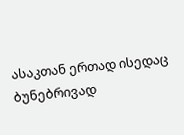ასაკთან ერთად ისედაც ბუნებრივად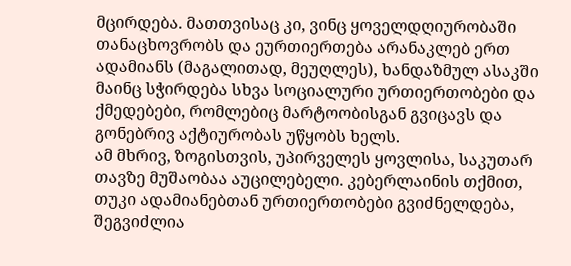მცირდება. მათთვისაც კი, ვინც ყოველდღიურობაში თანაცხოვრობს და ეურთიერთება არანაკლებ ერთ ადამიანს (მაგალითად, მეუღლეს), ხანდაზმულ ასაკში მაინც სჭირდება სხვა სოციალური ურთიერთობები და ქმედებები, რომლებიც მარტოობისგან გვიცავს და გონებრივ აქტიურობას უწყობს ხელს.
ამ მხრივ, ზოგისთვის, უპირველეს ყოვლისა, საკუთარ თავზე მუშაობაა აუცილებელი. კებერლაინის თქმით, თუკი ადამიანებთან ურთიერთობები გვიძნელდება, შეგვიძლია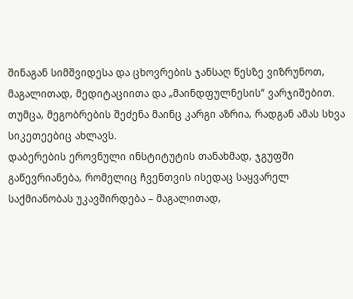შინაგან სიმშვიდესა და ცხოვრების ჯანსაღ წესზე ვიზრუნოთ, მაგალითად, მედიტაციითა და „მაინდფულნესის“ ვარჯიშებით. თუმცა, მეგობრების შეძენა მაინც კარგი აზრია, რადგან ამას სხვა სიკეთეებიც ახლავს.
დაბერების ეროვნული ინსტიტუტის თანახმად, ჯგუფში გაწევრიანება, რომელიც ჩვენთვის ისედაც საყვარელ საქმიანობას უკავშირდება – მაგალითად,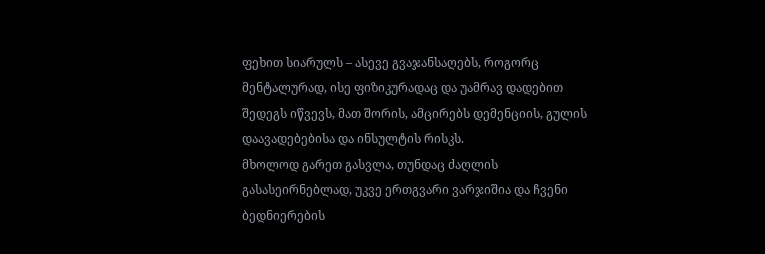ფეხით სიარულს – ასევე გვაჯანსაღებს, როგორც მენტალურად, ისე ფიზიკურადაც და უამრავ დადებით შედეგს იწვევს, მათ შორის, ამცირებს დემენციის, გულის დაავადებებისა და ინსულტის რისკს.
მხოლოდ გარეთ გასვლა, თუნდაც ძაღლის გასასეირნებლად, უკვე ერთგვარი ვარჯიშია და ჩვენი ბედნიერების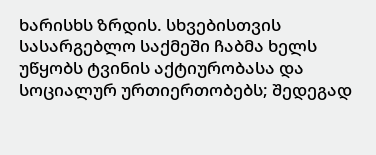ხარისხს ზრდის. სხვებისთვის სასარგებლო საქმეში ჩაბმა ხელს უწყობს ტვინის აქტიურობასა და სოციალურ ურთიერთობებს; შედეგად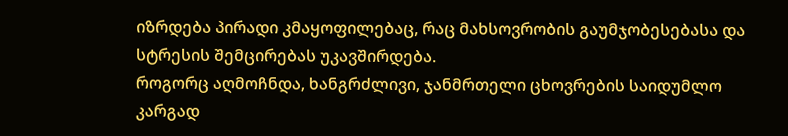იზრდება პირადი კმაყოფილებაც, რაც მახსოვრობის გაუმჯობესებასა და სტრესის შემცირებას უკავშირდება.
როგორც აღმოჩნდა, ხანგრძლივი, ჯანმრთელი ცხოვრების საიდუმლო კარგად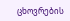ცხოვრების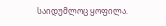საიდუმლოც ყოფილა.